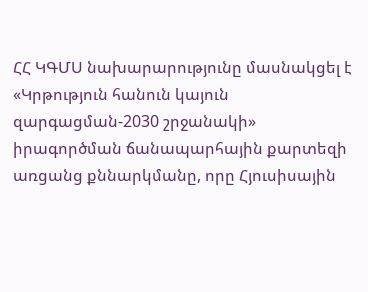ՀՀ ԿԳՄՍ նախարարությունը մասնակցել է «Կրթություն հանուն կայուն զարգացման-2030 շրջանակի» իրագործման ճանապարհային քարտեզի առցանց քննարկմանը, որը Հյուսիսային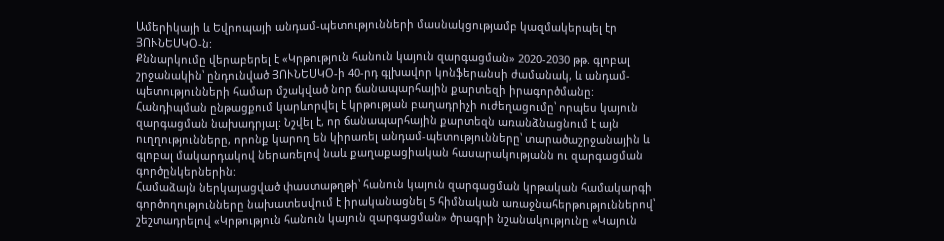Ամերիկայի և Եվրոպայի անդամ-պետությունների մասնակցությամբ կազմակերպել էր ՅՈՒՆԵՍԿՕ-ն:
Քննարկումը վերաբերել է «Կրթություն հանուն կայուն զարգացման» 2020-2030 թթ. գլոբալ շրջանակին՝ ընդունված ՅՈՒՆԵՍԿՕ-ի 40-րդ գլխավոր կոնֆերանսի ժամանակ, և անդամ-պետությունների համար մշակված նոր ճանապարհային քարտեզի իրագործմանը:
Հանդիպման ընթացքում կարևորվել է կրթության բաղադրիչի ուժեղացումը՝ որպես կայուն զարգացման նախադրյալ: Նշվել է, որ ճանապարհային քարտեզն առանձնացնում է այն ուղղությունները, որոնք կարող են կիրառել անդամ-պետությունները՝ տարածաշրջանային և գլոբալ մակարդակով ներառելով նաև քաղաքացիական հասարակությանն ու զարգացման գործընկերներին:
Համաձայն ներկայացված փաստաթղթի՝ հանուն կայուն զարգացման կրթական համակարգի գործողությունները նախատեսվում է իրականացնել 5 հիմնական առաջնահերթություններով՝ շեշտադրելով «Կրթություն հանուն կայուն զարգացման» ծրագրի նշանակությունը «Կայուն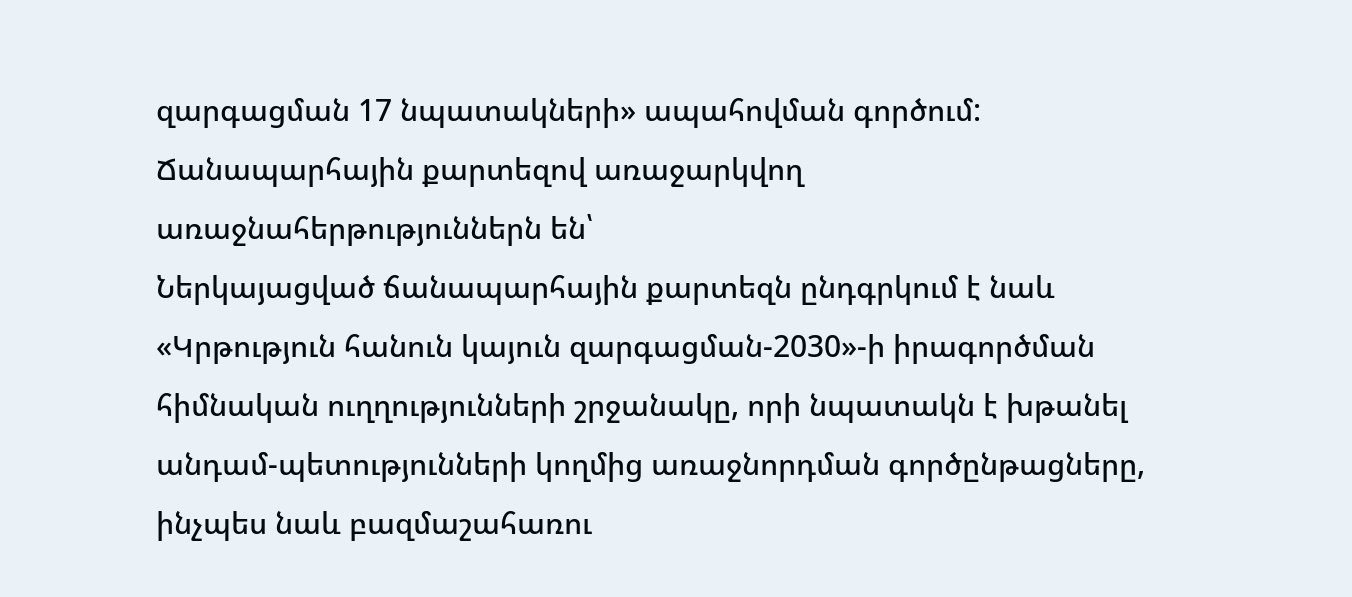զարգացման 17 նպատակների» ապահովման գործում: Ճանապարհային քարտեզով առաջարկվող առաջնահերթություններն են՝
Ներկայացված ճանապարհային քարտեզն ընդգրկում է նաև «Կրթություն հանուն կայուն զարգացման-2030»-ի իրագործման հիմնական ուղղությունների շրջանակը, որի նպատակն է խթանել անդամ-պետությունների կողմից առաջնորդման գործընթացները, ինչպես նաև բազմաշահառու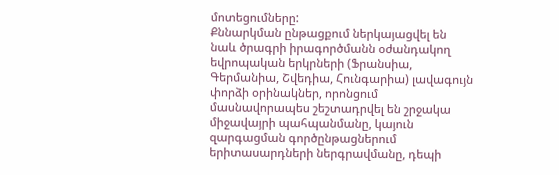մոտեցումները:
Քննարկման ընթացքում ներկայացվել են նաև ծրագրի իրագործմանն օժանդակող եվրոպական երկրների (Ֆրանսիա, Գերմանիա, Շվեդիա, Հունգարիա) լավագույն փորձի օրինակներ, որոնցում մասնավորապես շեշտադրվել են շրջակա միջավայրի պահպանմանը, կայուն զարգացման գործընթացներում երիտասարդների ներգրավմանը, դեպի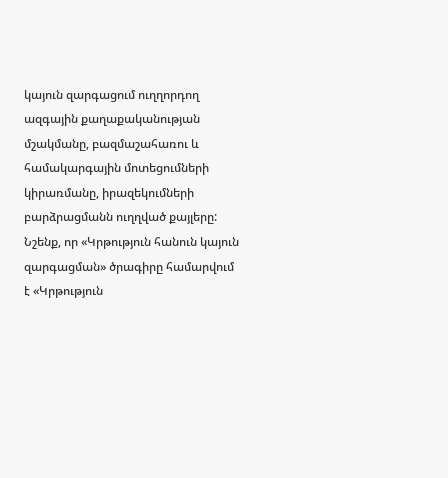կայուն զարգացում ուղղորդող ազգային քաղաքականության մշակմանը, բազմաշահառու և համակարգային մոտեցումների կիրառմանը, իրազեկումների բարձրացմանն ուղղված քայլերը:
Նշենք, որ «Կրթություն հանուն կայուն զարգացման» ծրագիրը համարվում է «Կրթություն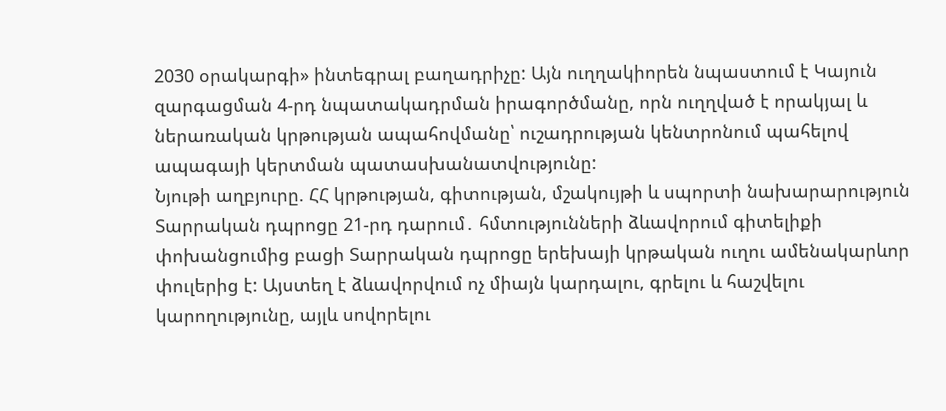2030 օրակարգի» ինտեգրալ բաղադրիչը: Այն ուղղակիորեն նպաստում է Կայուն զարգացման 4-րդ նպատակադրման իրագործմանը, որն ուղղված է որակյալ և ներառական կրթության ապահովմանը՝ ուշադրության կենտրոնում պահելով ապագայի կերտման պատասխանատվությունը:
Նյութի աղբյուրը. ՀՀ կրթության, գիտության, մշակույթի և սպորտի նախարարություն
Տարրական դպրոցը 21-րդ դարում․ հմտությունների ձևավորում գիտելիքի փոխանցումից բացի Տարրական դպրոցը երեխայի կրթական ուղու ամենակարևոր փուլերից է: Այստեղ է ձևավորվում ոչ միայն կարդալու, գրելու և հաշվելու կարողությունը, այլև սովորելու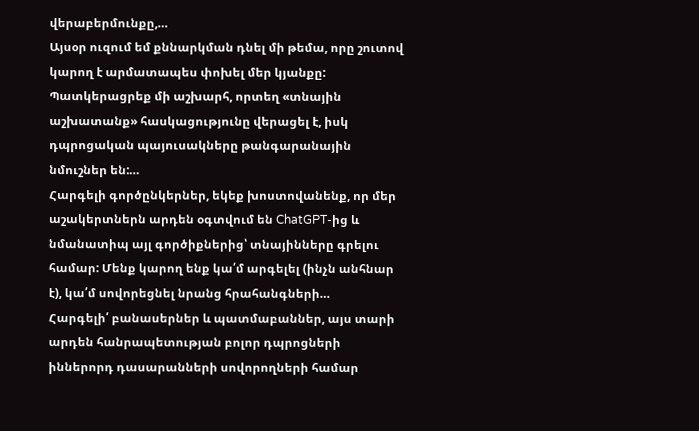վերաբերմունքը,…
Այսօր ուզում եմ քննարկման դնել մի թեմա, որը շուտով կարող է արմատապես փոխել մեր կյանքը: Պատկերացրեք մի աշխարհ, որտեղ «տնային աշխատանք» հասկացությունը վերացել է, իսկ դպրոցական պայուսակները թանգարանային նմուշներ են:…
Հարգելի գործընկերներ, եկեք խոստովանենք, որ մեր աշակերտներն արդեն օգտվում են ChatGPT-ից և նմանատիպ այլ գործիքներից՝ տնայինները գրելու համար: Մենք կարող ենք կա՛մ արգելել (ինչն անհնար է), կա՛մ սովորեցնել նրանց հրահանգների…
Հարգելի՛ բանասերներ և պատմաբաններ, այս տարի արդեն հանրապետության բոլոր դպրոցների իններորդ դասարանների սովորողների համար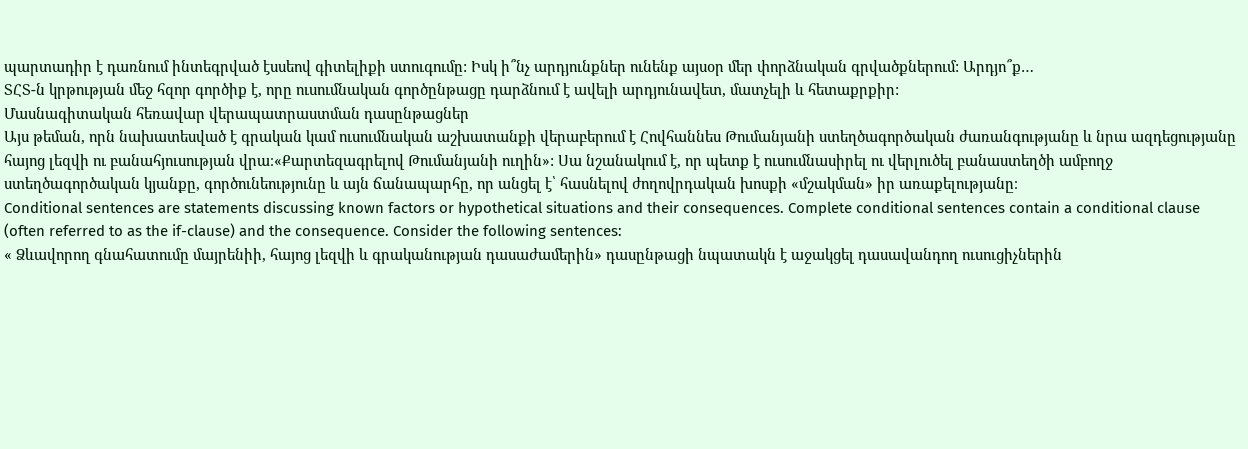պարտադիր է դառնում ինտեգրված էսսեով գիտելիքի ստուգումը: Իսկ ի՞նչ արդյունքներ ունենք այսօր մեր փորձնական գրվածքներում: Արդյո՞ք…
ՏՀՏ-ն կրթության մեջ հզոր գործիք է, որը ուսումնական գործընթացը դարձնում է ավելի արդյունավետ, մատչելի և հետաքրքիր:
Մասնագիտական հեռավար վերապատրաստման դասընթացներ
Այս թեման, որն նախատեսված է գրական կամ ուսումնական աշխատանքի վերաբերում է Հովհաննես Թումանյանի ստեղծագործական ժառանգությանը և նրա ազդեցությանը հայոց լեզվի ու բանահյուսության վրա։«Քարտեզագրելով Թումանյանի ուղին»: Սա նշանակում է, որ պետք է ուսումնասիրել ու վերլուծել բանաստեղծի ամբողջ ստեղծագործական կյանքը, գործունեությունը և այն ճանապարհը, որ անցել է՝ հասնելով ժողովրդական խոսքի «մշակման» իր առաքելությանը։
Conditional sentences are statements discussing known factors or hypothetical situations and their consequences. Complete conditional sentences contain a conditional clause (often referred to as the if-clause) and the consequence. Consider the following sentences:
« Ձևավորող գնահատումը մայրենիի, հայոց լեզվի և գրականության դասաժամերին» դասընթացի նպատակն է աջակցել դասավանդող ուսուցիչներին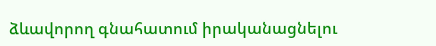ձևավորող գնահատում իրականացնելու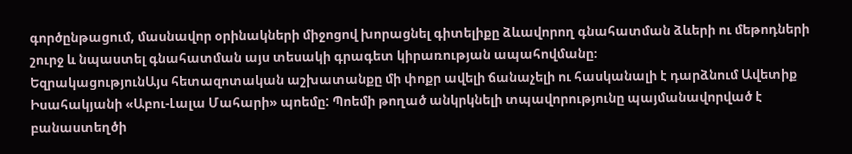գործընթացում, մասնավոր օրինակների միջոցով խորացնել գիտելիքը ձևավորող գնահատման ձևերի ու մեթոդների շուրջ և նպաստել գնահատման այս տեսակի գրագետ կիրառության ապահովմանը։
ԵզրակացությունԱյս հետազոտական աշխատանքը մի փոքր ավելի ճանաչելի ու հասկանալի է դարձնում Ավետիք Իսահակյանի «Աբու-Լալա Մահարի» պոեմը: Պոեմի թողած անկրկնելի տպավորությունը պայմանավորված է բանաստեղծի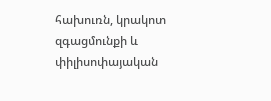հախուռն, կրակոտ զգացմունքի և փիլիսոփայական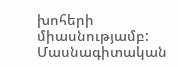խոհերի միասնությամբ:
Մասնագիտական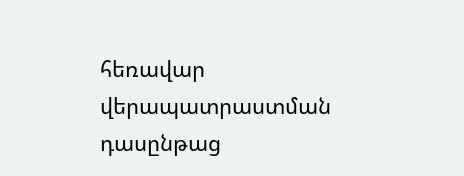հեռավար վերապատրաստման դասընթաց